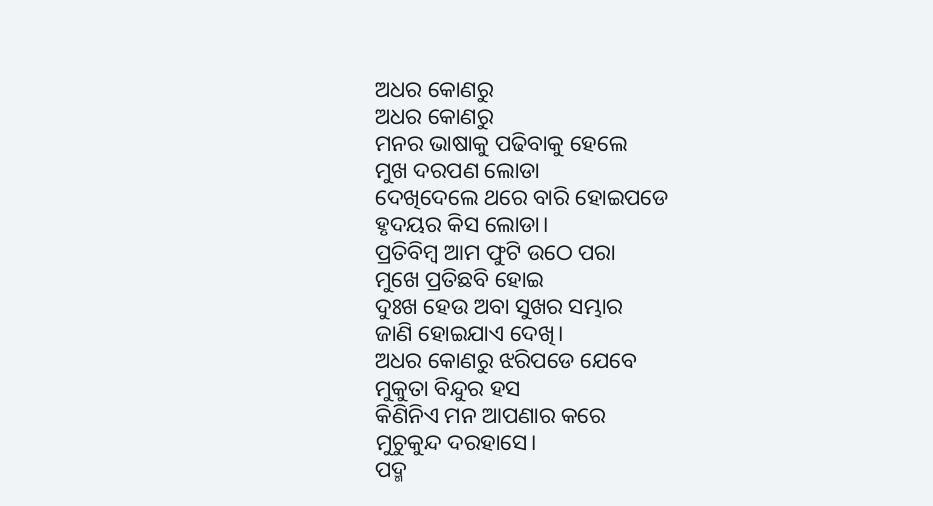ଅଧର କୋଣରୁ
ଅଧର କୋଣରୁ
ମନର ଭାଷାକୁ ପଢିବାକୁ ହେଲେ
ମୁଖ ଦରପଣ ଲୋଡା
ଦେଖିଦେଲେ ଥରେ ବାରି ହୋଇପଡେ
ହୃଦୟର କିସ ଲୋଡା।
ପ୍ରତିବିମ୍ବ ଆମ ଫୁଟି ଉଠେ ପରା
ମୁଖେ ପ୍ରତିଛବି ହୋଇ
ଦୁଃଖ ହେଉ ଅବା ସୁଖର ସମ୍ଭାର
ଜାଣି ହୋଇଯାଏ ଦେଖି।
ଅଧର କୋଣରୁ ଝରିପଡେ ଯେବେ
ମୁକୁତା ବିନ୍ଦୁର ହସ
କିଣିନିଏ ମନ ଆପଣାର କରେ
ମୁଚୁକୁନ୍ଦ ଦରହାସେ।
ପଦ୍ମ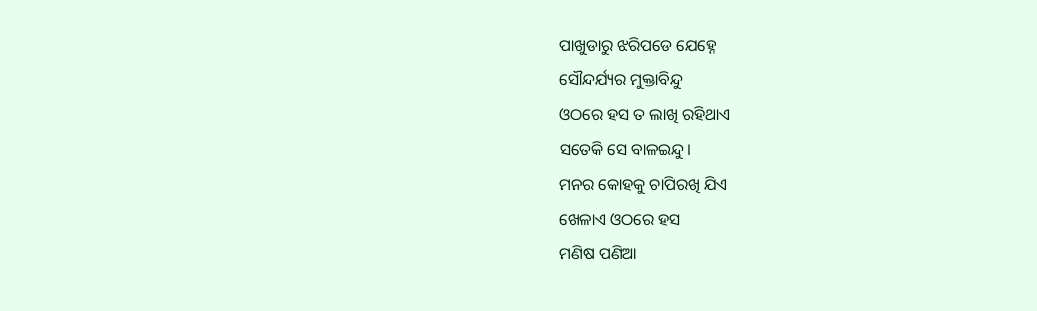ପାଖୁଡାରୁ ଝରିପଡେ ଯେହ୍ନେ
ସୌନ୍ଦର୍ଯ୍ୟର ମୁକ୍ତାବିନ୍ଦୁ
ଓଠରେ ହସ ତ ଲାଖି ରହିଥାଏ
ସତେକି ସେ ବାଳଇନ୍ଦୁ।
ମନର କୋହକୁ ଚାପିରଖି ଯିଏ
ଖେଳାଏ ଓଠରେ ହସ
ମଣିଷ ପଣିଆ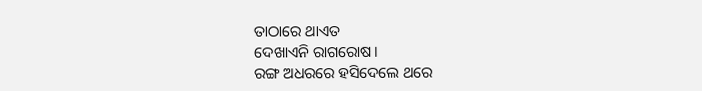ତାଠାରେ ଥାଏତ
ଦେଖାଏନି ରାଗରୋଷ।
ରଙ୍ଗ ଅଧରରେ ହସିଦେଲେ ଥରେ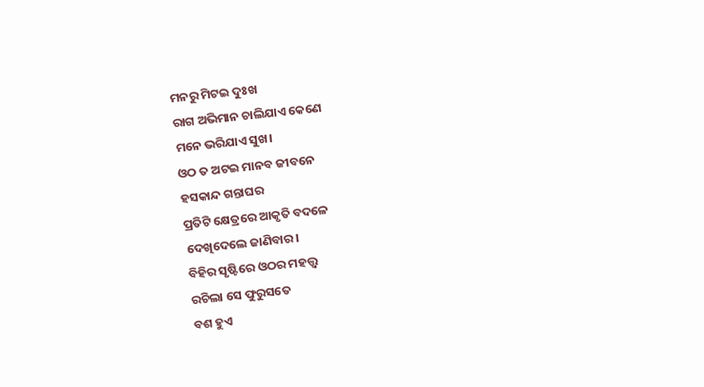ମନରୁ ମିଟଇ ଦୁଃଖ
ରାଗ ଅଭିମାନ ଚାଲିଯାଏ କେଣେ
ମନେ ଭରିଯାଏ ସୁଖ।
ଓଠ ତ ଅଟଇ ମାନବ ଜୀବନେ
ହସକାନ୍ଦ ଗନ୍ତାଘର
ପ୍ରତିଟି କ୍ଷେତ୍ରରେ ଆକୃତି ବଦଳେ
ଦେଖିଦେଲେ ଜାଣିବାର।
ବିହିର ସୃଷ୍ଟିରେ ଓଠର ମହତ୍ତ୍ଵ
ରଚିଲା ସେ ଫୁରୁସତେ
ବଶ ହୁଏ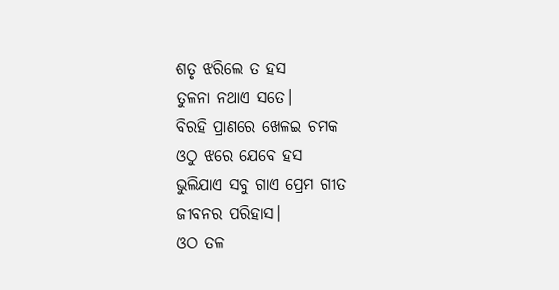ଶତୃ ଝରିଲେ ତ ହସ
ତୁଳନା ନଥାଏ ସତେ।
ବିରହି ପ୍ରାଣରେ ଖେଳଇ ଚମକ
ଓଠୁ ଝରେ ଯେବେ ହସ
ଭୁଲିଯାଏ ସବୁ ଗାଏ ପ୍ରେମ ଗୀତ
ଜୀବନର ପରିହାସ।
ଓଠ ତଳ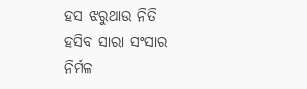ହସ ଝରୁଥାଉ ନିତି
ହସିବ ସାରା ସଂସାର
ନିର୍ମଳ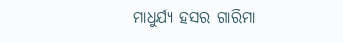ମାଧୁର୍ଯ୍ୟ ହସର ଗାରିମା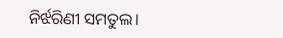ନିର୍ଝରିଣୀ ସମତୁଲ।